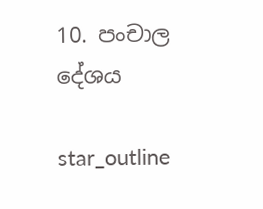10. පංචාල දේශය

star_outline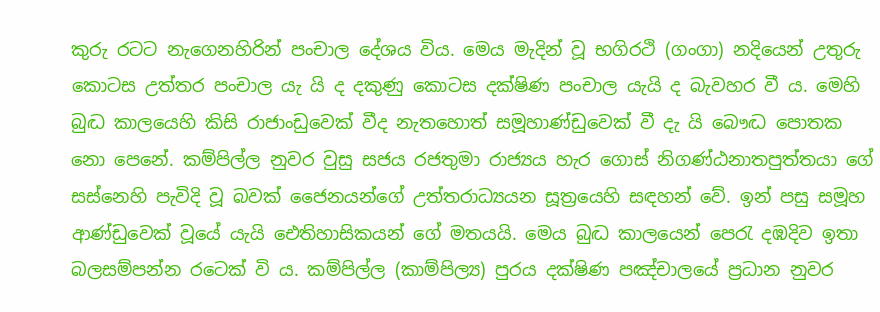කුරු රටට නැගෙනහිරින් පංචාල දේශය විය. මෙය මැදින් වූ භගිරථි (ගංගා) නදියෙන් උතුරු කොටස උත්තර පංචාල යැ යි ද දකුණු කොටස දක්ෂිණ පංචාල යැයි ද බැවහර වී ය. මෙහි බුද්‍ධ කාලයෙහි කිසි රාජාංඩුවෙක් වීද නැතහොත් සමූහාණ්ඩුවෙක් වී දැ යි බෞද්‍ධ පොතක නො පෙනේ. කම්පිල්ල නුවර වුසු සජය රජතුමා රාජ්‍යය හැර ගොස් නිගණ්ඨනාතපුත්තයා ගේ සස්නෙහි පැවිදි වූ බවක් ජෛනයන්ගේ උත්තරාධ්‍යයන සූත්‍රයෙහි සඳහන් වේ. ඉන් පසු සමූහ ආණ්ඩුවෙක් වූයේ යැයි ඓතිහාසිකයන් ගේ මතයයි. මෙය බුද්‍ධ කාලයෙන් පෙරැ දඹදිව ඉතා බලසම්පන්න රටෙක් වි ය. කම්පිල්ල (කාම්පිල්‍ය) පුරය දක්ෂිණ පඤ්චාලයේ ප්‍රධාන නුවර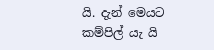යි. දැන් මෙයට කම්පිල් යැ යි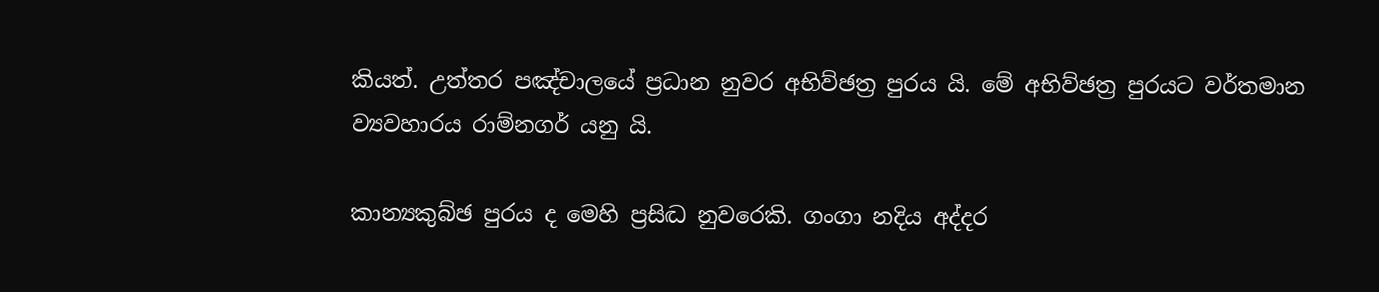කියත්. උත්තර පඤ්චාලයේ ප්‍රධාන නුවර අභිව්ඡත්‍ර පුරය යි. මේ අභිව්ඡත්‍ර පුරයට වර්තමාන ව්‍යවහාරය රාම්නගර් යනු යි.

කාන්‍යකුබ්ඡ පුරය ද මෙහි ප්‍රසිද්‍ධ නුවරෙකි. ගංගා නදිය අද්දර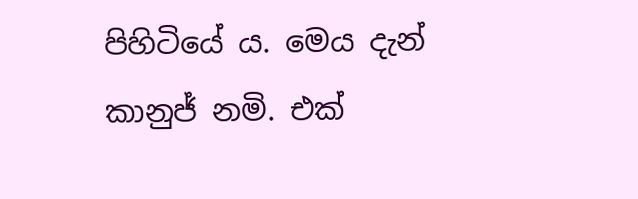පිහිටියේ ය. මෙය දැන් කානුජ් නමි. එක්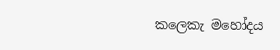කලෙකැ මහෝදය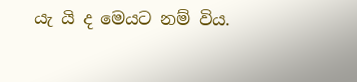යැ යි ද මෙයට නම් විය.